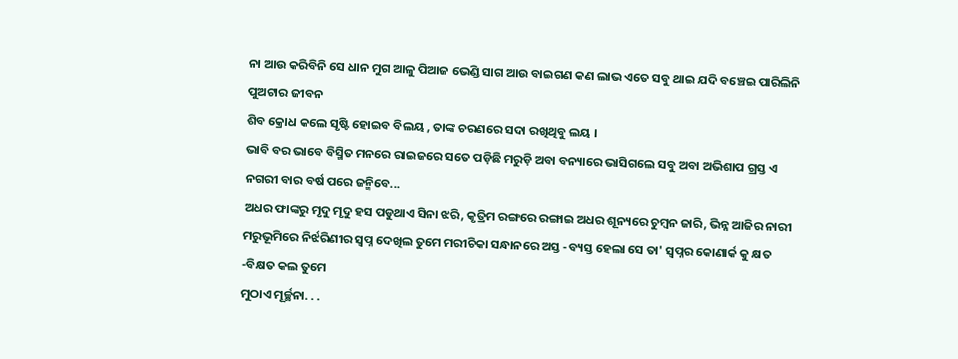ନା ଆଉ କରିବିନି ସେ ଧାନ ମୁଗ ଆଳୁ ପିଆଜ ଭେଣ୍ଡି ସାଗ ଆଉ ବାଇଗଣ କଣ ଲାଭ ଏତେ ସବୁ ଥାଇ ଯଦି ବଞ୍ଚେଇ ପାରିଲିନି ପୁଅଟାର ଜୀବନ
ଶିବ କ୍ରୋଧ କଲେ ସୃଷ୍ଟି ହୋଇବ ବିଲୟ , ତାଙ୍କ ଚରଣରେ ସଦା ରଖିଥିବୁ ଲୟ ।
ଭାବି ବର ଭାବେ ବିସ୍ମିତ ମନରେ ରାଇଜରେ ସତେ ପଡ଼ିଛି ମରୁଡ଼ି ଅବା ବନ୍ୟାରେ ଭାସିଗଲେ ସବୁ ଅବା ଅଭିଶାପ ଗ୍ରସ୍ତ ଏ ନଗରୀ ବାର ବର୍ଷ ପରେ ଜନ୍ମିବେ...
ଅଧର ଫାଙ୍କରୁ ମୃଦୁ ମୃଦୁ ହସ ପଡୁଥାଏ ସିନା ଝରି, କୃତ୍ରିମ ରଙ୍ଗରେ ରଙ୍ଗାଇ ଅଧର ଶୂନ୍ୟରେ ଚୁମ୍ବନ ଜାରି, ଭିନ୍ନ ଆଜିର ନାରୀ
ମରୁଭୂମିରେ ନିର୍ଝରିଣୀର ସ୍ଵପ୍ନ ଦେଖିଲ ତୁମେ ମରୀଚିକା ସନ୍ଧାନରେ ଅସ୍ତ -ବ୍ୟସ୍ତ ହେଲା ସେ ତା' ସ୍ଵପ୍ନର କୋଣାର୍କ କୁ କ୍ଷତ -ବିକ୍ଷତ କଲ ତୁମେ
ମୁଠାଏ ମୂର୍ଚ୍ଛନା. . .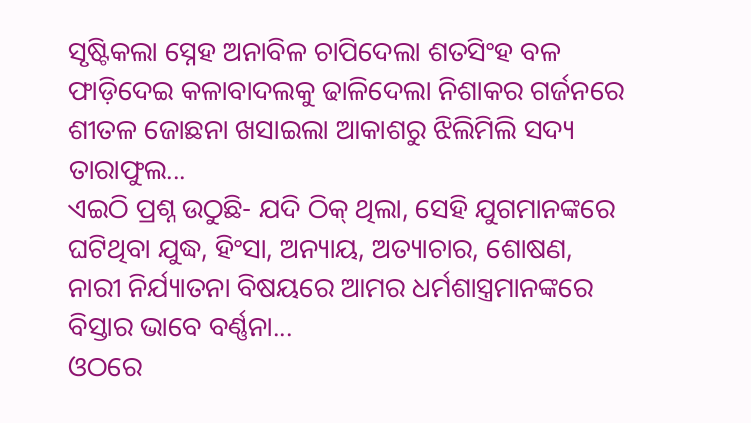ସୃଷ୍ଟିକଲା ସ୍ନେହ ଅନାବିଳ ଚାପିଦେଲା ଶତସିଂହ ବଳ ଫାଡ଼ିଦେଇ କଳାବାଦଲକୁ ଢାଳିଦେଲା ନିଶାକର ଗର୍ଜନରେ ଶୀତଳ ଜୋଛନା ଖସାଇଲା ଆକାଶରୁ ଝିଲିମିଲି ସଦ୍ୟ ତାରାଫୁଲ...
ଏଇଠି ପ୍ରଶ୍ନ ଉଠୁଛି- ଯଦି ଠିକ୍ ଥିଲା, ସେହି ଯୁଗମାନଙ୍କରେ ଘଟିଥିବା ଯୁଦ୍ଧ, ହିଂସା, ଅନ୍ୟାୟ, ଅତ୍ୟାଚାର, ଶୋଷଣ, ନାରୀ ନିର୍ଯ୍ୟାତନା ବିଷୟରେ ଆମର ଧର୍ମଶାସ୍ତ୍ରମାନଙ୍କରେ ବିସ୍ତାର ଭାବେ ବର୍ଣ୍ଣନା...
ଓଠରେ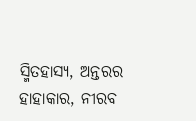ସ୍ମିତହାସ୍ୟ, ଅନ୍ତରର ହାହାକାର, ନୀରବ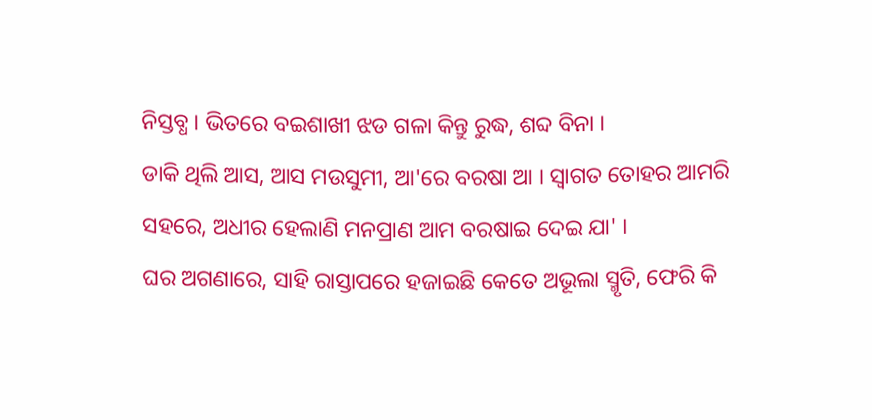ନିସ୍ତବ୍ଧ । ଭିତରେ ବଇଶାଖୀ ଝଡ ଗଳା କିନ୍ତୁ ରୁଦ୍ଧ, ଶବ୍ଦ ବିନା ।
ଡାକି ଥିଲି ଆସ, ଆସ ମଉସୁମୀ, ଆ'ରେ ବରଷା ଆ । ସ୍ୱାଗତ ତୋହର ଆମରି ସହରେ, ଅଧୀର ହେଲାଣି ମନପ୍ରାଣ ଆମ ବରଷାଇ ଦେଇ ଯା' ।
ଘର ଅଗଣାରେ, ସାହି ରାସ୍ତାପରେ ହଜାଇଛି କେତେ ଅଭୂଲା ସ୍ମୃତି, ଫେରି କି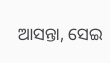ଆସନ୍ତା, ସେଇ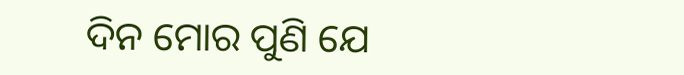ଦିନ ମୋର ପୁଣି ଯେ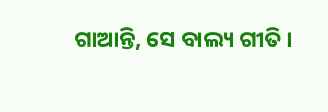ଗାଆନ୍ତି, ସେ ବାଲ୍ୟ ଗୀତି ।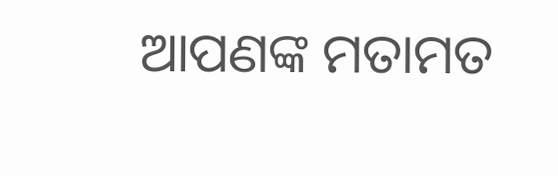ଆପଣଙ୍କ ମତାମତ